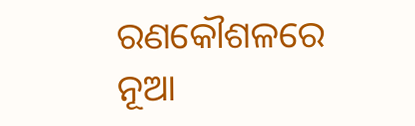ରଣକୌଶଳରେ ନୂଆ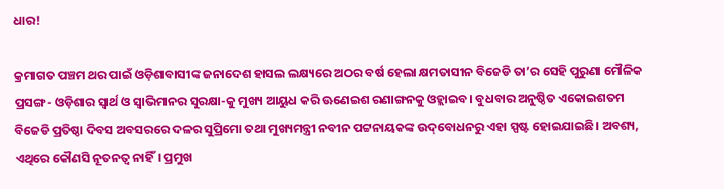ଧାର!

କ୍ରମାଗତ ପଞ୍ଚମ ଥର ପାଇଁ ଓଡ଼ିଶାବାସୀଙ୍କ ଜନାଦେଶ ହାସଲ ଲକ୍ଷ୍ୟରେ ଅଠର ବର୍ଷ ହେଲା କ୍ଷମତାସୀନ ବିଜେଡି ତା’ର ସେହି ପୁରୁଣା ମୌଳିକ ପ୍ରସଙ୍ଗ- ଓଡ଼ିଶାର ସ୍ବାର୍ଥ ଓ ସ୍ବାଭିମାନର ସୁରକ୍ଷା-କୁ ମୁଖ୍ୟ ଆୟୁଧ କରି ଊଣେଇଶ ରଣାଙ୍ଗନକୁ ଓହ୍ଲାଇବ। ବୁଧବାର ଅନୁଷ୍ଠିତ ଏକୋଇଶତମ ବିଜେଡି ପ୍ରତିଷ୍ଠା ଦିବସ ଅବସରରେ ଦଳର ସୁପ୍ରିମୋ ତଥା ମୁଖ୍ୟମନ୍ତ୍ରୀ ନବୀନ ପଟ୍ଟନାୟକଙ୍କ ଉଦ୍‌ବୋଧନରୁ ଏହା ସ୍ପଷ୍ଟ ହୋଇଯାଇଛି। ଅବଶ୍ୟ, ଏଥିରେ କୌଣସି ନୂତନତ୍ବ ନାହିଁ। ପ୍ରମୁଖ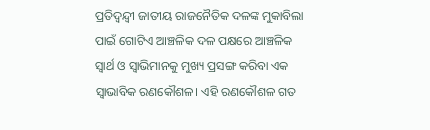ପ୍ରତିଦ୍ବନ୍ଦ୍ବୀ ଜାତୀୟ ରାଜନୈତିକ ଦଳଙ୍କ ମୁକାବିଲା ପାଇଁ ଗୋଟିଏ ଆଞ୍ଚଳିକ ଦଳ ପକ୍ଷରେ ଆଞ୍ଚଳିକ ସ୍ବାର୍ଥ ଓ ସ୍ବାଭିମାନକୁ ମୁଖ୍ୟ ପ୍ରସଙ୍ଗ କରିବା ଏକ ସ୍ବାଭାବିକ ରଣକୌଶଳ। ଏହି ରଣକୌଶଳ ଗତ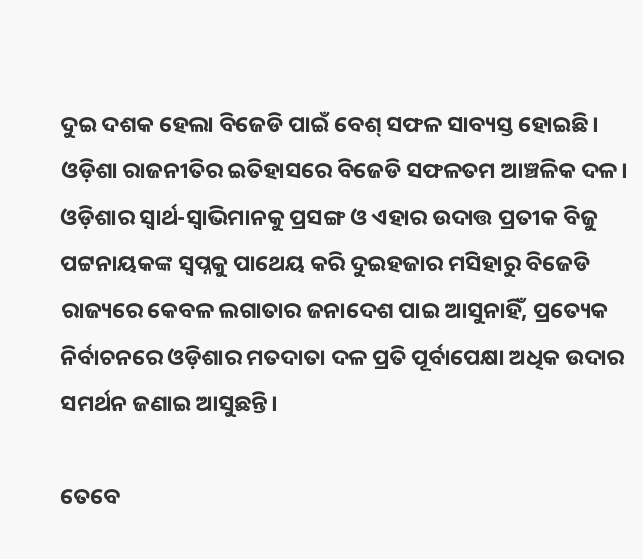ଦୁଇ ଦଶକ ହେଲା ବିଜେଡି ପାଇଁ ବେଶ୍‌ ସଫଳ ସାବ୍ୟସ୍ତ ହୋଇଛି। ଓଡ଼ିଶା ରାଜନୀତିର ଇତିହାସରେ ବିଜେଡି ସଫଳତମ ଆଞ୍ଚଳିକ ଦଳ। ଓଡ଼ିଶାର ସ୍ବାର୍ଥ-ସ୍ବାଭିମାନକୁ ପ୍ରସଙ୍ଗ ଓ ଏହାର ଉଦାତ୍ତ ପ୍ରତୀକ ବିଜୁ ପଟ୍ଟନାୟକଙ୍କ ସ୍ବପ୍ନକୁ ପାଥେୟ କରି ଦୁଇହଜାର ମସିହାରୁ ବିଜେଡି ରାଜ୍ୟରେ କେବଳ ଲଗାତାର ଜନାଦେଶ ପାଇ ଆସୁନାହିଁ, ପ୍ରତ୍ୟେକ ନିର୍ବାଚନରେ ଓଡ଼ିଶାର ମତଦାତା ଦଳ ପ୍ରତି ପୂର୍ବାପେକ୍ଷା ଅଧିକ ଉଦାର ସମର୍ଥନ ଜଣାଇ ଆସୁଛନ୍ତି।

ତେବେ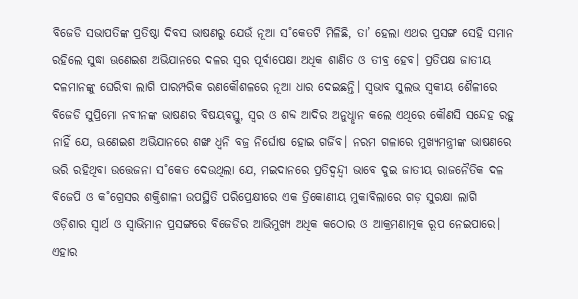ବିଜେଡି ସଭାପତିଙ୍କ ପ୍ରତିଷ୍ଠା ଦିବସ ଭାଷଣରୁ ଯେଉଁ ନୂଆ ସ˚କେତଟି ମିଳିଛି, ତା’ ହେଲା ଏଥର ପ୍ରସଙ୍ଗ ସେହି ସମାନ ରହିଲେ ସୁଦ୍ଧା ଊଣେଇଶ ଅଭିଯାନରେ ଦଳର ସ୍ବର ପୂର୍ବାପେକ୍ଷା ଅଧିକ ଶାଣିତ ଓ ତୀବ୍ର ହେବ। ପ୍ରତିପକ୍ଷ ଜାତୀୟ ଦଳମାନଙ୍କୁ ଘେରିବା ଲାଗି ପାରମ୍ପରିକ ରଣକୌଶଳରେ ନୂଆ ଧାର ଦେଇଛନ୍ତି। ସ୍ବଭାବ ସୁଲଭ ସ୍ବକୀୟ ଶୈଳୀରେ ବିଜେଡି ସୁପ୍ରିମୋ ନବୀନଙ୍କ ଭାଷଣର ବିଷୟବସ୍ତୁ, ସ୍ବର ଓ ଶବ୍ଦ ଆଦିର ଅନୁଧୢାନ କଲେ ଏଥିରେ କୌଣସି ସନ୍ଦେହ ରହୁ ନାହିଁ ଯେ, ଊଣେଇଶ ଅଭିଯାନରେ ଶଙ୍ଖ ଧ୍ବନି ବଜ୍ର ନିର୍ଘୋଷ ହୋଇ ଗର୍ଜିବ। ନରମ ଗଳାରେ ମୁଖ୍ୟମନ୍ତ୍ରୀଙ୍କ ଭାଷଣରେ ଭରି ରହିଥିବା ଉତ୍ତେଜନା ସ˚କେତ ଦେଉଥିଲା ଯେ, ମଇଦାନରେ ପ୍ରତିଦ୍ବନ୍ଦ୍ବୀ ଭାବେ ଦୁଇ ଜାତୀୟ ରାଜନୈତିକ ଦଳ ବିଜେପି ଓ କ˚ଗ୍ରେସର ଶକ୍ତିଶାଳୀ ଉପସ୍ଥିତି ପରିପ୍ରେକ୍ଷୀରେ ଏକ ତ୍ରିକୋଣୀୟ ମୁକାବିଲାରେ ଗଡ଼ ସୁରକ୍ଷା ଲାଗି ଓଡ଼ିଶାର ସ୍ବାର୍ଥ ଓ ସ୍ବାଭିମାନ ପ୍ରସଙ୍ଗରେ ବିଜେଡିର ଆଭିମୁଖ୍ୟ ଅଧିକ କଠୋର ଓ ଆକ୍ରମଣାତ୍ମକ ରୂପ ନେଇପାରେ। ଏହାର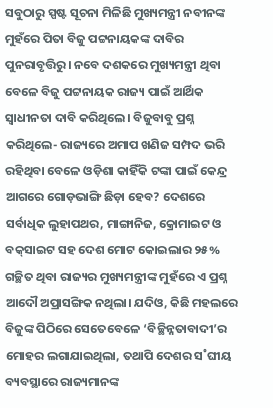ସବୁଠାରୁ ସ୍ପଷ୍ଟ ସୂଚନା ମିଳିଛି ମୁଖ୍ୟମନ୍ତ୍ରୀ ନବୀନଙ୍କ ମୁହଁରେ ପିତା ବିଜୁ ପଟ୍ଟନାୟକଙ୍କ ଦାବିର ପୁନରାବୃତ୍ତିରୁ। ନବେ ଦଶକରେ ମୁଖ୍ୟମନ୍ତ୍ରୀ ଥିବା ବେଳେ ବିଜୁ ପଟ୍ଟନାୟକ ରାଜ୍ୟ ପାଇଁ ଆର୍ଥିକ ସ୍ବାଧୀନତା ଦାବି କରିଥିଲେ। ବିଜୁବାବୁ ପ୍ରଶ୍ନ କରିଥିଲେ- ରାଜ୍ୟରେ ଅମାପ ଖଣିଜ ସମ୍ପଦ ଭରି ରହିଥିବା ବେଳେ ଓଡ଼ିଶା କାହିଁକି ଟଙ୍କା ପାଇଁ କେନ୍ଦ୍ର ଆଗରେ ଗୋଡ଼ଭାଙ୍ଗି ଛିଡ଼ା ହେବ? ଦେଶରେ ସର୍ବାଧିକ ଲୁହାପଥର, ମାଙ୍ଗାନିଜ, କ୍ରୋମାଇଟ ଓ ବକ୍‌ସାଇଟ ସହ ଦେଶ ମୋଟ କୋଇଲାର ୨୫% ଗଚ୍ଛିତ ଥିବା ରାଜ୍ୟର ମୁଖ୍ୟମନ୍ତ୍ରୀଙ୍କ ମୁହଁରେ ଏ ପ୍ରଶ୍ନ ଆଦୌ ଅପ୍ରାସଙ୍ଗିକ ନଥିଲା। ଯଦିଓ, କିଛି ମହଲରେ ବିଜୁଙ୍କ ପିଠିରେ ସେତେବେଳେ ‘ବିଚ୍ଛିନ୍ନତାବାଦୀ’ର ମୋହର ଲଗାଯାଇଥିଲା, ତଥାପି ଦେଶର ସ˚ଘୀୟ ବ୍ୟବସ୍ଥାରେ ରାଜ୍ୟମାନଙ୍କ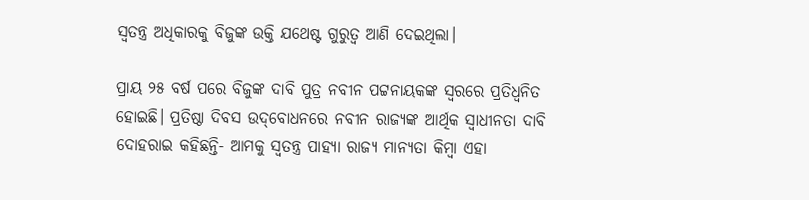ସ୍ବତନ୍ତ୍ର ଅଧିକାରକୁ ବିଜୁଙ୍କ ଉକ୍ତି ଯଥେଷ୍ଟ ଗୁରୁତ୍ବ ଆଣି ଦେଇଥିଲା।

ପ୍ରାୟ ୨୫ ବର୍ଷ ପରେ ବିଜୁଙ୍କ ଦାବି ପୁତ୍ର ନବୀନ ପଟ୍ଟନାୟକଙ୍କ ସ୍ବରରେ ପ୍ରତିଧ୍ବନିତ ହୋଇଛି। ପ୍ରତିଷ୍ଠା ଦିବସ ଉଦ୍‌ବୋଧନରେ ନବୀନ ରାଜ୍ୟଙ୍କ ଆର୍ଥିକ ସ୍ବାଧୀନତା ଦାବି ଦୋହରାଇ କହିଛନ୍ତି- ଆମକୁ ସ୍ବତନ୍ତ୍ର ପାହ୍ୟା ରାଜ୍ୟ ମାନ୍ୟତା କିମ୍ବା ଏହା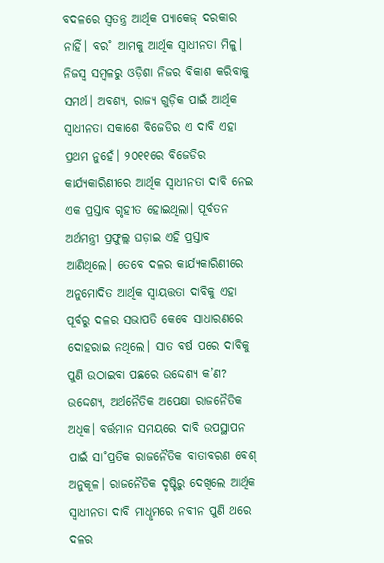ବଦଳରେ ସ୍ବତନ୍ତ୍ର ଆର୍ଥିକ ପ୍ୟାକେଜ୍‌ ଦରକାର ନାହିଁ। ବର˚ ଆମକୁ ଆର୍ଥିକ ସ୍ବାଧୀନତା ମିଳୁ। ନିଜସ୍ବ ସମ୍ବଳରୁ ଓଡ଼ିଶା ନିଜର ବିକାଶ କରିବାକୁ ସମର୍ଥ। ଅବଶ୍ୟ, ରାଜ୍ୟ ଗୁଡ଼ିକ ପାଇଁ ଆର୍ଥିକ ସ୍ବାଧୀନତା ସକାଶେ ବିଜେଡିର ଏ ଦାବି ଏହା ପ୍ରଥମ ନୁହେଁ। ୨୦୧୧ରେ ବିଜେଡିର କାର୍ଯ୍ୟକାରିଣୀରେ ଆର୍ଥିକ ସ୍ବାଧୀନତା ଦାବି ନେଇ ଏକ ପ୍ରସ୍ତାବ ଗୃହୀତ ହୋଇଥିଲା। ପୂର୍ବତନ ଅର୍ଥମନ୍ତ୍ରୀ ପ୍ରଫୁଲ୍ଲ ଘଡ଼ାଇ ଏହି ପ୍ରସ୍ତାବ ଆଣିଥିଲେ। ତେବେ ଦଳର କାର୍ଯ୍ୟକାରିଣୀରେ ଅନୁମୋଦିତ ଆର୍ଥିକ ସ୍ବାୟତ୍ତତା ଦାବିକୁ ଏହା ପୂର୍ବରୁ ଦଳର ସଭାପତି କେବେ ସାଧାରଣରେ ଦୋହରାଇ ନଥିଲେ। ସାତ ବର୍ଷ ପରେ ଦାବିକୁ ପୁଣି ଉଠାଇବା ପଛରେ ଉଦ୍ଦେଶ୍ୟ କ’ଣ? ଉଦ୍ଦେଶ୍ୟ, ଅର୍ଥନୈତିକ ଅପେକ୍ଷା ରାଜନୈତିକ ଅଧିକ। ବର୍ତ୍ତମାନ ସମୟରେ ଦାବି ଉପସ୍ଥାପନ ପାଇଁ ସା˚ପ୍ରତିକ ରାଜନୈତିକ ବାତାବରଣ ବେଶ୍‌ ଅନୁକୂଳ। ରାଜନୈତିକ ଦୃଷ୍ଟିରୁ ଦେଖିଲେ ଆର୍ଥିକ ସ୍ବାଧୀନତା ଦାବି ମାଧୢମରେ ନବୀନ ପୁଣି ଥରେ ଦଳର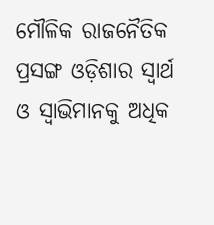ମୌଳିକ ରାଜନୈତିକ ପ୍ରସଙ୍ଗ ଓଡ଼ିଶାର ସ୍ବାର୍ଥ ଓ ସ୍ବାଭିମାନକୁ ଅଧିକ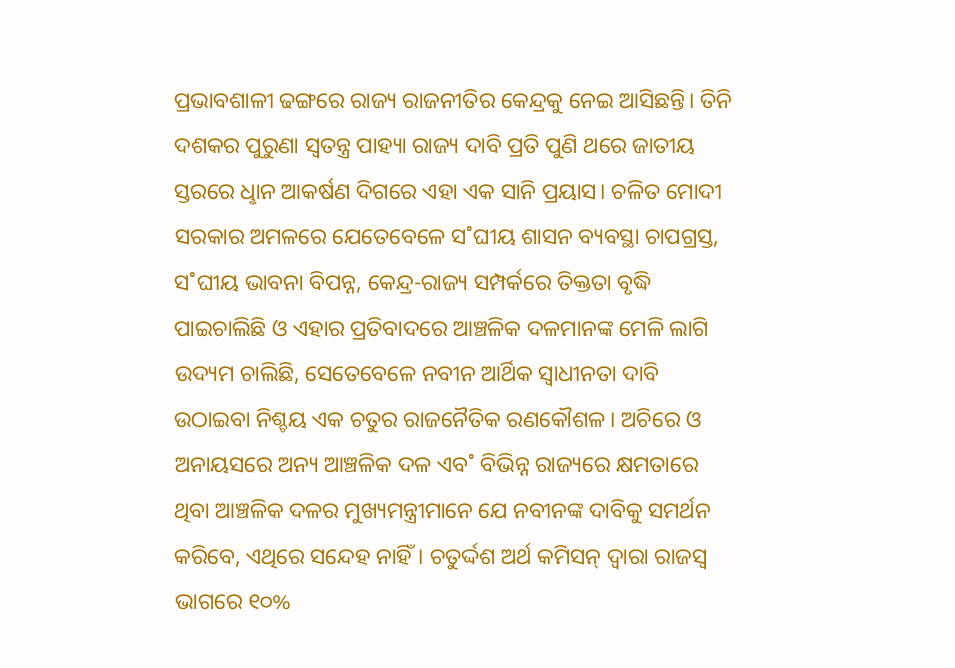ପ୍ରଭାବଶାଳୀ ଢଙ୍ଗରେ ରାଜ୍ୟ ରାଜନୀତିର କେନ୍ଦ୍ରକୁ ନେଇ ଆସିଛନ୍ତି। ତିନି ଦଶକର ପୁରୁଣା ସ୍ବତନ୍ତ୍ର ପାହ୍ୟା ରାଜ୍ୟ ଦାବି ପ୍ରତି ପୁଣି ଥରେ ଜାତୀୟ ସ୍ତରରେ ଧୢାନ ଆକର୍ଷଣ ଦିଗରେ ଏହା ଏକ ସାନି ପ୍ରୟାସ। ଚଳିତ ମୋଦୀ ସରକାର ଅମଳରେ ଯେତେବେଳେ ସ˚ଘୀୟ ଶାସନ ବ୍ୟବସ୍ଥା ଚାପଗ୍ରସ୍ତ, ସ˚ଘୀୟ ଭାବନା ବିପନ୍ନ, କେନ୍ଦ୍ର-ରାଜ୍ୟ ସମ୍ପର୍କରେ ତିକ୍ତତା ବୃଦ୍ଧି ପାଇଚାଲିଛି ଓ ଏହାର ପ୍ରତିବାଦରେ ଆଞ୍ଚଳିକ ଦଳମାନଙ୍କ ମେଳି ଲାଗି ଉଦ୍ୟମ ଚାଲିଛି, ସେତେବେଳେ ନବୀନ ଆର୍ଥିକ ସ୍ବାଧୀନତା ଦାବି ଉଠାଇବା ନିଶ୍ଚୟ ଏକ ଚତୁର ରାଜନୈତିକ ରଣକୌଶଳ। ଅଚିରେ ଓ ଅନାୟସରେ ଅନ୍ୟ ଆଞ୍ଚଳିକ ଦଳ ଏବ˚ ବିଭିନ୍ନ ରାଜ୍ୟରେ କ୍ଷମତାରେ ଥିବା ଆଞ୍ଚଳିକ ଦଳର ମୁଖ୍ୟମନ୍ତ୍ରୀମାନେ ଯେ ନବୀନଙ୍କ ଦାବିକୁ ସମର୍ଥନ କରିବେ, ଏଥିରେ ସନ୍ଦେହ ନାହିଁ। ଚତୁର୍ଦ୍ଦଶ ଅର୍ଥ କମିସନ୍‌ ଦ୍ବାରା ରାଜସ୍ବ ଭାଗରେ ୧୦%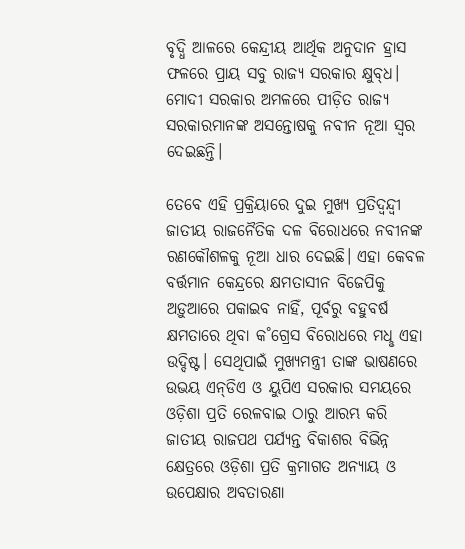ବୃଦ୍ଧି ଆଳରେ କେନ୍ଦ୍ରୀୟ ଆର୍ଥିକ ଅନୁଦାନ ହ୍ରାସ ଫଳରେ ପ୍ରାୟ ସବୁ ରାଜ୍ୟ ସରକାର କ୍ଷୁବ୍‌ଧ। ମୋଦୀ ସରକାର ଅମଳରେ ପୀଡ଼ିତ ରାଜ୍ୟ ସରକାରମାନଙ୍କ ଅସନ୍ତୋଷକୁ ନବୀନ ନୂଆ ସ୍ବର ଦେଇଛନ୍ତି।

ତେବେ ଏହି ପ୍ରକ୍ରିୟାରେ ଦୁଇ ମୁଖ୍ୟ ପ୍ରତିଦ୍ବନ୍ଦ୍ବୀ ଜାତୀୟ ରାଜନୈତିକ ଦଳ ବିରୋଧରେ ନବୀନଙ୍କ ରଣକୌଶଳକୁ ନୂଆ ଧାର ଦେଇଛି। ଏହା କେବଳ ବର୍ତ୍ତମାନ କେନ୍ଦ୍ରରେ କ୍ଷମତାସୀନ ବିଜେପିକୁ ଅଡ଼ୁଆରେ ପକାଇବ ନାହିଁ, ପୂର୍ବରୁ ବହୁବର୍ଷ କ୍ଷମତାରେ ଥିବା କ˚ଗ୍ରେସ ବିରୋଧରେ ମଧୢ ଏହା ଉଦ୍ଦିଷ୍ଟ। ସେଥିପାଇଁ ମୁଖ୍ୟମନ୍ତ୍ରୀ ତାଙ୍କ ଭାଷଣରେ ଉଭୟ ଏନ୍‌ଡିଏ ଓ ୟୁପିଏ ସରକାର ସମୟରେ ଓଡ଼ିଶା ପ୍ରତି ରେଳବାଇ ଠାରୁ ଆରମ୍ଭ କରି ଜାତୀୟ ରାଜପଥ ପର୍ଯ୍ୟନ୍ତ ବିକାଶର ବିଭିନ୍ନ କ୍ଷେତ୍ରରେ ଓଡ଼ିଶା ପ୍ରତି କ୍ରମାଗତ ଅନ୍ୟାୟ ଓ ଉପେକ୍ଷାର ଅବତାରଣା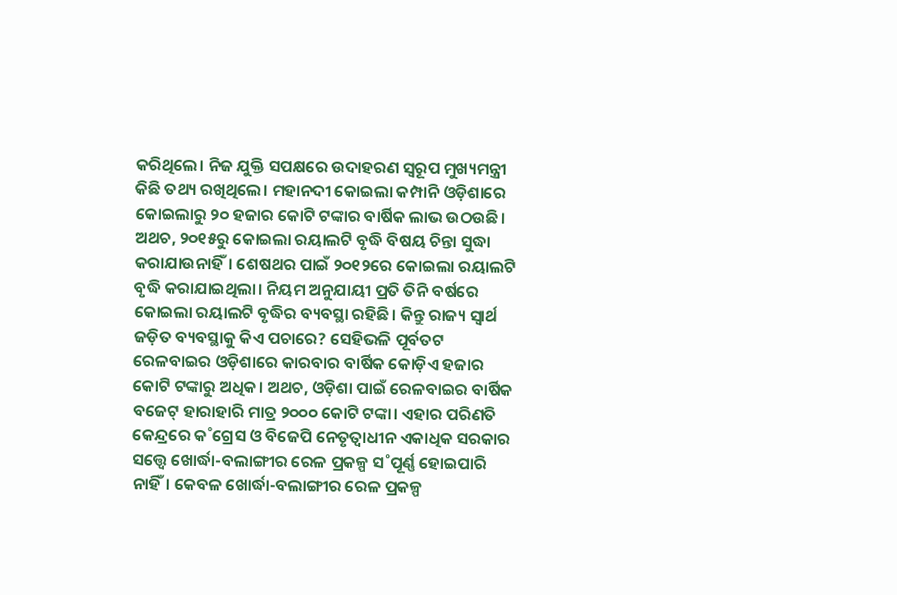କରିଥିଲେ। ନିଜ ଯୁକ୍ତି ସପକ୍ଷରେ ଉଦାହରଣ ସ୍ବରୂପ ମୁଖ୍ୟମନ୍ତ୍ରୀ କିଛି ତଥ୍ୟ ରଖିଥିଲେ। ମହାନଦୀ କୋଇଲା କମ୍ପାନି ଓଡ଼ିଶାରେ କୋଇଲାରୁ ୨୦ ହଜାର କୋଟି ଟଙ୍କାର ବାର୍ଷିକ ଲାଭ ଉଠଉଛି। ଅଥଚ, ୨୦୧୫ରୁ କୋଇଲା ରୟାଲଟି ବୃଦ୍ଧି ବିଷୟ ଚିନ୍ତା ସୁଦ୍ଧା କରାଯାଉନାହିଁ। ଶେଷଥର ପାଇଁ ୨୦୧୨ରେ କୋଇଲା ରୟାଲଟି ବୃଦ୍ଧି କରାଯାଇଥିଲା। ନିୟମ ଅନୁଯାୟୀ ପ୍ରତି ତିନି ବର୍ଷରେ କୋଇଲା ରୟାଲଟି ବୃଦ୍ଧିର ବ୍ୟବସ୍ଥା ରହିଛି। କିନ୍ତୁ ରାଜ୍ୟ ସ୍ବାର୍ଥ ଜଡ଼ିତ ବ୍ୟବସ୍ଥାକୁ କିଏ ପଚାରେ? ସେହିଭଳି ପୂର୍ବତଟ ରେଳବାଇର ଓଡ଼ିଶାରେ କାରବାର ବାର୍ଷିକ କୋଡ଼ିଏ ହଜାର କୋଟି ଟଙ୍କାରୁ ଅଧିକ। ଅଥଚ, ଓଡ଼ିଶା ପାଇଁ ରେଳବାଇର ବାର୍ଷିକ ବଜେଟ୍‌ ହାରାହାରି ମାତ୍ର ୨୦୦୦ କୋଟି ଟଙ୍କା। ଏହାର ପରିଣତି କେନ୍ଦ୍ରରେ କ˚ଗ୍ରେସ ଓ ବିଜେପି ନେତୃତ୍ବାଧୀନ ଏକାଧିକ ସରକାର ସତ୍ତ୍ବେ ଖୋର୍ଦ୍ଧା-ବଲାଙ୍ଗୀର ରେଳ ପ୍ରକଳ୍ପ ସ˚ପୂର୍ଣ୍ଣ ହୋଇପାରି ନାହିଁ। କେବଳ ଖୋର୍ଦ୍ଧା-ବଲାଙ୍ଗୀର ରେଳ ପ୍ରକଳ୍ପ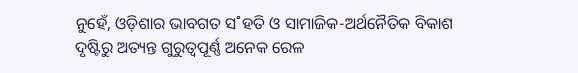ନୁହେଁ, ଓଡ଼ିଶାର ଭାବଗତ ସ˚ହତି ଓ ସାମାଜିକ-ଅର୍ଥନୈତିକ ବିକାଶ ଦୃଷ୍ଟିରୁ ଅତ୍ୟନ୍ତ ଗୁରୁତ୍ବପୂର୍ଣ୍ଣ ଅନେକ ରେଳ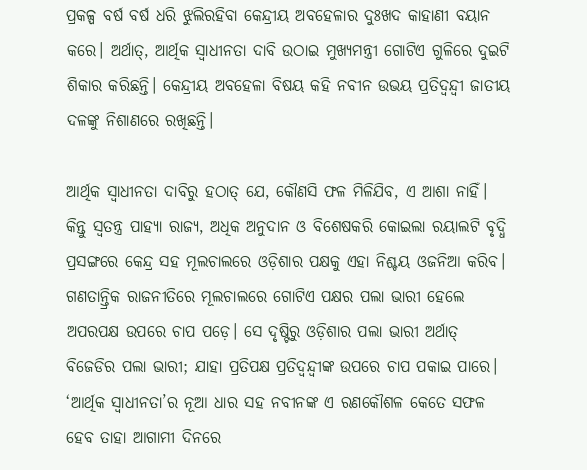ପ୍ରକଳ୍ପ ବର୍ଷ ବର୍ଷ ଧରି ଝୁଲିରହିବା କେନ୍ଦ୍ରୀୟ ଅବହେଳାର ଦୁଃଖଦ କାହାଣୀ ବୟାନ କରେ। ଅର୍ଥାତ୍‌, ଆର୍ଥିକ ସ୍ବାଧୀନତା ଦାବି ଉଠାଇ ମୁଖ୍ୟମନ୍ତ୍ରୀ ଗୋଟିଏ ଗୁଳିରେ ଦୁଇଟି ଶିକାର କରିଛନ୍ତି। କେନ୍ଦ୍ରୀୟ ଅବହେଳା ବିଷୟ କହି ନବୀନ ଉଭୟ ପ୍ରତିଦ୍ବନ୍ଦ୍ବୀ ଜାତୀୟ ଦଳଙ୍କୁ ନିଶାଣରେ ରଖିଛନ୍ତି।

ଆର୍ଥିକ ସ୍ବାଧୀନତା ଦାବିରୁ ହଠାତ୍‌ ଯେ, କୌଣସି ଫଳ ମିଳିଯିବ, ଏ ଆଶା ନାହିଁ। କିନ୍ତୁ ସ୍ବତନ୍ତ୍ର ପାହ୍ୟା ରାଜ୍ୟ, ଅଧିକ ଅନୁଦାନ ଓ ବିଶେଷକରି କୋଇଲା ରୟାଲଟି ବୃଦ୍ଧି ପ୍ରସଙ୍ଗରେ କେନ୍ଦ୍ର ସହ ମୂଲଚାଲରେ ଓଡ଼ିଶାର ପକ୍ଷକୁ ଏହା ନିଶ୍ଚୟ ଓଜନିଆ କରିବ। ଗଣତାନ୍ତ୍ରିକ ରାଜନୀତିରେ ମୂଲଚାଲରେ ଗୋଟିଏ ପକ୍ଷର ପଲା ଭାରୀ ହେଲେ ଅପରପକ୍ଷ ଉପରେ ଚାପ ପଡ଼େ। ସେ ଦୃଷ୍ଟିରୁ ଓଡ଼ିଶାର ପଲା ଭାରୀ ଅର୍ଥାତ୍ ବିଜେଡିର ପଲା ଭାରୀ; ଯାହା ପ୍ରତିପକ୍ଷ ପ୍ରତିଦ୍ବନ୍ଦ୍ବୀଙ୍କ ଉପରେ ଚାପ ପକାଇ ପାରେ। ‘ଆର୍ଥିକ ସ୍ବାଧୀନତା’ର ନୂଆ ଧାର ସହ ନବୀନଙ୍କ ଏ ରଣକୌଶଳ କେତେ ସଫଳ ହେବ ତାହା ଆଗାମୀ ଦିନରେ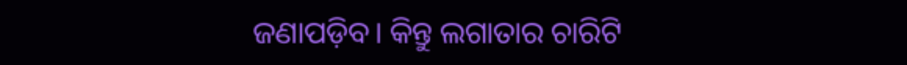ଜଣାପଡ଼ିବ। କିନ୍ତୁ ଲଗାତାର ଚାରିଟି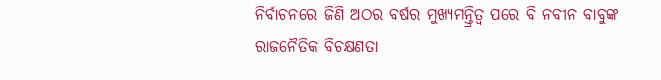ନିର୍ବାଚନରେ ଜିଣି ଅଠର ବର୍ଷର ମୁଖ୍ୟମନ୍ତ୍ରିତ୍ବ ପରେ ବି ନବୀନ ବାବୁଙ୍କ ରାଜନୈତିକ ବିଚକ୍ଷଣତା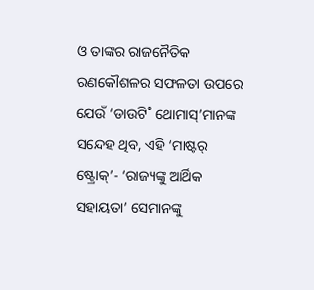ଓ ତାଙ୍କର ରାଜନୈତିକ ରଣକୌଶଳର ସଫଳତା ଉପରେ ଯେଉଁ ‘ଡାଉଟି˚ ଥୋମାସ୍‌’ମାନଙ୍କ ସନ୍ଦେହ ଥିବ, ଏହି ‘ମାଷ୍ଟର‌୍‌ ଷ୍ଟ୍ରୋକ୍‌’- ‘ରାଜ୍ୟଙ୍କୁ ଆର୍ଥିକ ସହାୟତା’ ସେମାନଙ୍କୁ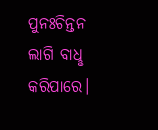ପୁନଃଚିନ୍ତନ ଲାଗି ବାଧୢ କରିପାରେ।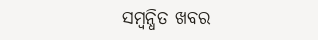ସମ୍ବନ୍ଧିତ ଖବର